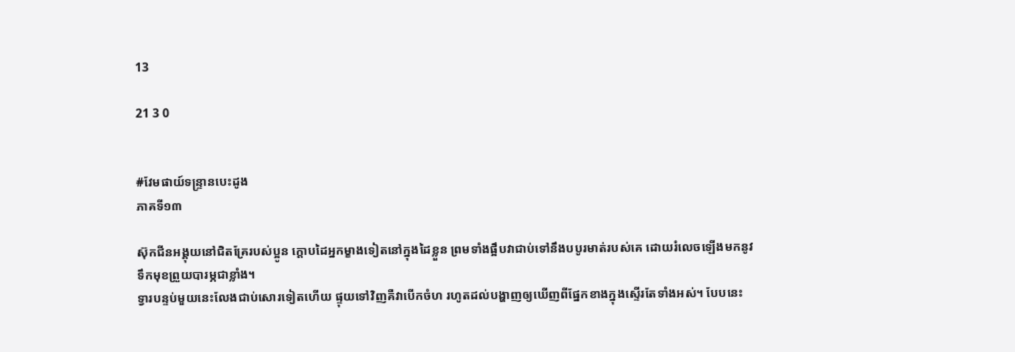13

21 3 0


#វែមផាយ៍ទន្ទ្រានបេះដូង
ភាគទី១៣

ស៊ុកជីនអង្គុយនៅជិតគ្រែរបស់ប្អូន ក្ដោបដៃអ្នកម្ខាងទៀតនៅក្នុងដៃខ្លួន ព្រមទាំងផ្អឹបវាជាប់ទៅនឹងបបូរមាត់របស់គេ ដោយរំលេចឡើងមកនូវទឹកមុខព្រួយបារម្ភជាខ្លាំង។
ទ្វារបន្ទប់មួយនេះលែងជាប់សោរទៀតហើយ ផ្ទុយទៅវិញគឺវាបើកចំហ រហូតដល់បង្ហាញឲ្យឃើញពីផ្នែកខាងក្នុងស្ទើរតែទាំងអស់។ បែបនេះ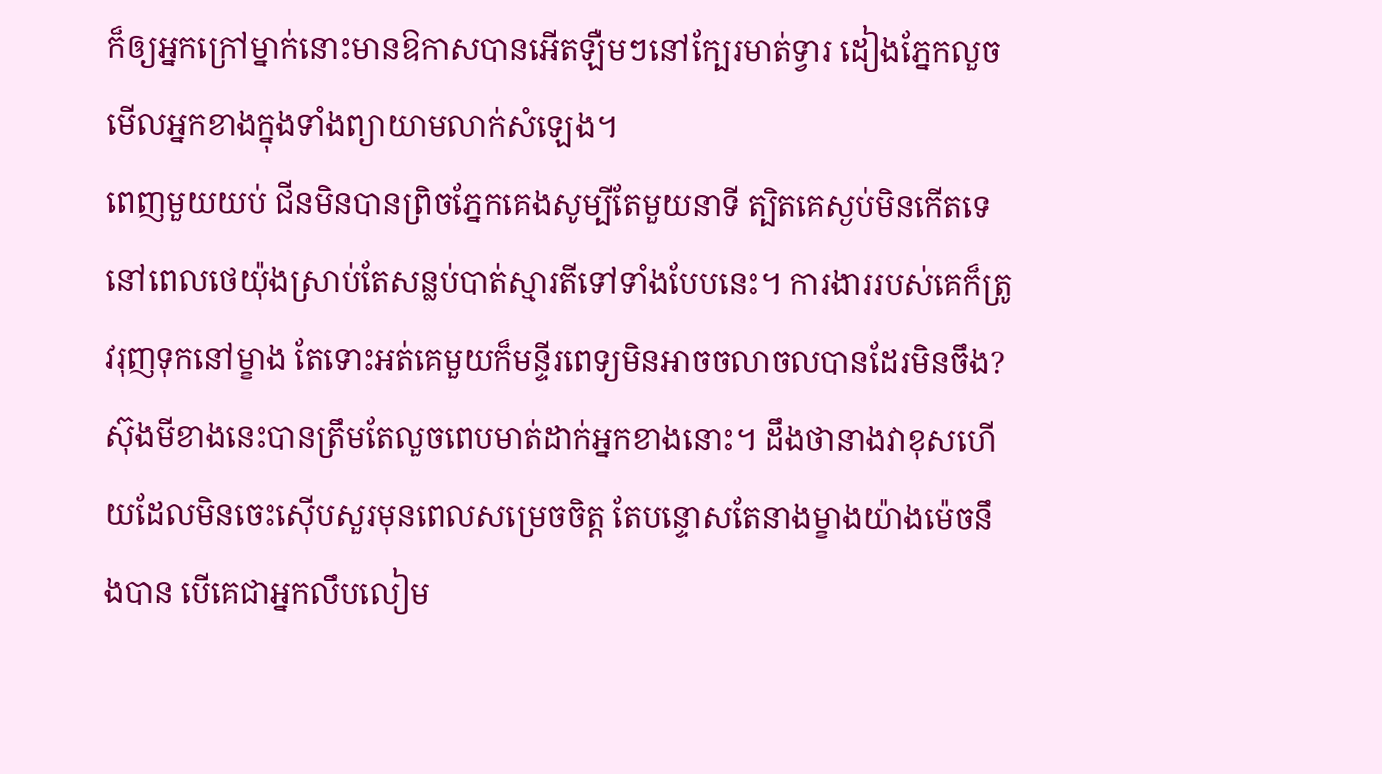ក៏ឲ្យអ្នកក្រៅម្នាក់នោះមានឱកាសបានអើតឡឺមៗនៅក្បែរមាត់ទ្វារ ដៀងភ្នែកលួចមើលអ្នកខាងក្នុងទាំងព្យាយាមលាក់សំឡេង។
ពេញមួយយប់ ជីនមិនបានព្រិចភ្នែកគេងសូម្បីតែមួយនាទី ត្បិតគេស្ងប់មិនកើតទេនៅពេលថេយ៉ុងស្រាប់តែសន្លប់បាត់ស្មារតីទៅទាំងបែបនេះ។ ការងាររបស់គេក៏ត្រូវរុញទុកនៅម្ខាង តែទោះអត់គេមួយក៏មន្ទីរពេទ្យមិនអាចចលាចលបានដែរមិនចឹង?
ស៊ុងមីខាងនេះបានត្រឹមតែលួចពេបមាត់ដាក់អ្នកខាងនោះ។ ដឹងថានាងវាខុសហើយដែលមិនចេះស៊ើបសួរមុនពេលសម្រេចចិត្ត តែបន្ទោសតែនាងម្ខាងយ៉ាងម៉េចនឹងបាន បើគេជាអ្នកលឹបលៀម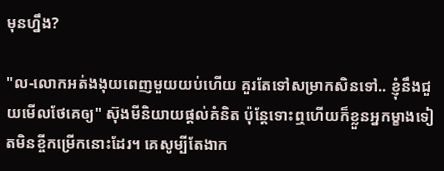មុនហ្នឹង?

"ល-លោកអត់ងងុយពេញមួយយប់ហើយ គួរតែទៅសម្រាកសិនទៅ.. ខ្ញុំនឹងជួយមើលថែគេឲ្យ" ស៊ុងមីនិយាយផ្ដល់គំនិត ប៉ុន្តែទោះឮហើយក៏ខ្លួនអ្នកម្ខាងទៀតមិនខ្ចីកម្រើកនោះដែរ។ គេសូម្បីតែងាក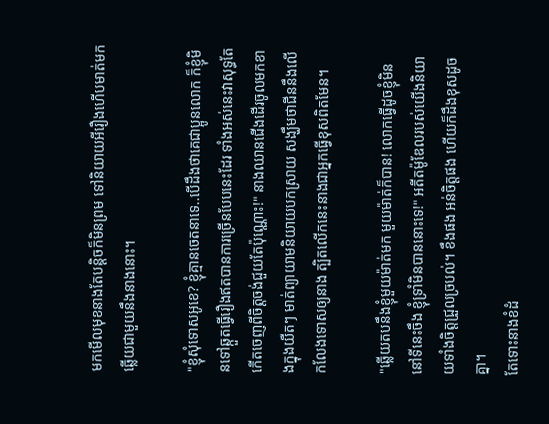មកមើលមុខនាងតែបន្តិចក៏មិនព្រម ទៅនិយាយអីរឿងហើបមាត់មកឆ្លើយជាមួយនឹងនាងនោះ។

"ខ្ញុំសុំទោសអូខេ? ខ្ញុំគ្មានចេតនាទេ..បើដឹងថាគេជាប្អូនលោក ក៏ខ្ញុំមិនទៅឆ្កួតធ្វើរឿងឥតបានការច្រើនបែបនេះដែរ ទាំងអស់នេះវាសុទ្ធតែកើតចេញពីចិត្តចង់ជួយតែប៉ុណ្ណោះ!" នាងឈានជើងដើរចូលមកខាងក្នុងយឺតៗ មាត់ព្យាយាមនិយាយបកស្រាយ សង្ឃឹមថាជីននឹងលើកលែងទោសឲ្យនាង ត្បិតលើកនេះនាងជាអ្នកធ្វើខុសពិតមែន។

"ឆ្លើយតបនឹងខ្ញុំមួយម៉ាត់មក មួយម៉ាត់ក៏បាន! លោកធ្វើដូចខ្ញុំមិននៅទីនេះចឹង ខ្ញុំទ្រាំមិនបាននោះទេ!" អតីតម៉ូឌែលរបស់យើងនិយាយទាំងចិត្តជ្រួលច្របល់។ ខឹងផង អន់ចិត្តផង ហើយក៏ដឹងខុសដូចគ្នា។
តែទោះនាងខំដំ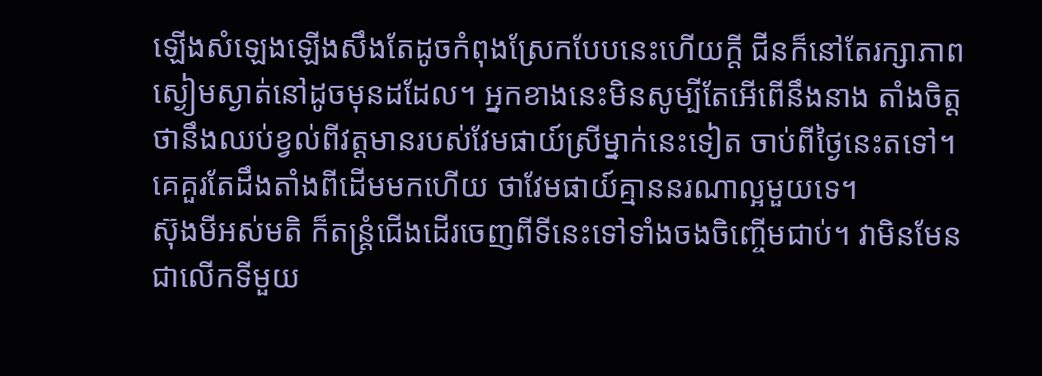ឡើងសំឡេងឡើងសឹងតែដូចកំពុងស្រែកបែបនេះហើយក្ដី ជីនក៏នៅតែរក្សាភាពស្ងៀមស្ងាត់នៅដូចមុនដដែល។ អ្នកខាងនេះមិនសូម្បីតែអើពើនឹងនាង តាំងចិត្តថានឹងឈប់ខ្វល់ពីវត្តមានរបស់វែមផាយ៍ស្រីម្នាក់នេះទៀត ចាប់ពីថ្ងៃនេះតទៅ។
គេគួរតែដឹងតាំងពីដើមមកហើយ ថាវែមផាយ៍គ្មាននរណាល្អមួយទេ។
ស៊ុងមីអស់មតិ ក៏តន្ត្រំជើងដើរចេញពីទីនេះទៅទាំងចងចិញ្ចើមជាប់។ វាមិនមែនជាលើកទីមួយ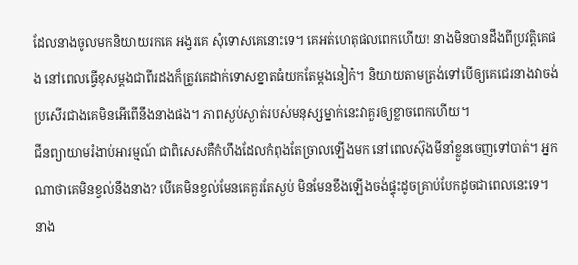ដែលនាងចូលមកនិយាយរកគេ អង្វរគេ សុំទោសគេនោះទេ។ គេអត់ហេតុផលពេកហើយ! នាងមិនបានដឹងពីប្រវត្តិគេផង នៅពេលធ្វើខុសម្ដងជាពីរដងក៏ត្រូវគេដាក់ទោសខ្នាតធំយកតែម្ដងនៀក៎។ និយាយតាមត្រង់ទៅបើឲ្យគេជេរនាងវាចង់ប្រសើរជាងគេមិនអើពើនឹងនាងផង។ ភាពស្ងប់ស្ងាត់របស់មនុស្សម្នាក់នេះវាគួរឲ្យខ្លាចពេកហើយ។
ជីនព្យាយាមរំងាប់អារម្មណ៍ ជាពិសេសគឺកំហឹងដែលកំពុងតែច្រាលឡើងមក នៅពេលស៊ុងមីនាំខ្លួនចេញទៅបាត់។ អ្នកណាថាគេមិនខ្វល់នឹងនាង? បើគេមិនខ្វល់មែនគេគួរតែស្ងប់ មិនមែនខឹងឡើងចង់ផ្ទុះដូចគ្រាប់បែកដូចជាពេលនេះទេ។
នាង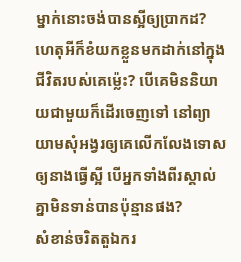ម្នាក់នោះចង់បានស្អីឲ្យប្រាកដ? ហេតុអីក៏ខំយកខ្លួនមកដាក់នៅក្នុងជីវិតរបស់គេម៉្លេះ? បើគេមិននិយាយជាមួយក៏ដើរចេញទៅ នៅព្យាយាមសុំអង្វរឲ្យគេលើកលែងទោសឲ្យនាងធ្វើស្អី បើអ្នកទាំងពីរស្គាល់គ្នាមិនទាន់បានប៉ុន្មានផង?
សំខាន់ចរិតតួឯករ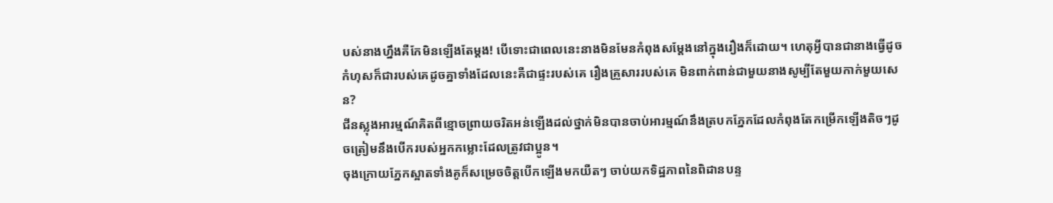បស់នាងហ្នឹងគឺកែមិនឡើងតែម្ដង! បើទោះជាពេលនេះនាងមិនមែនកំពុងសម្ដែងនៅក្នុងរឿងក៏ដោយ។ ហេតុអ្វីបានជានាងធ្វើដូចកំហុសក៏ជារបស់គេដូចគ្នាទាំងដែលនេះគឺជាផ្ទះរបស់គេ រឿងគ្រួសាររបស់គេ មិនពាក់ពាន់ជាមួយនាងសូម្បីតែមួយកាក់មួយសេន?
ជីនស្លុងអារម្មណ៍គិតពីខ្មោចព្រាយចរិតអន់ឡើងដល់ថ្នាក់មិនបានចាប់អារម្មណ៍នឹងត្របកភ្នែកដែលកំពុងតែកម្រើកឡើងតិចៗដូចត្រៀមនឹងបើករបស់អ្នកកម្លោះដែលត្រូវជាប្អូន។
ចុងក្រោយភ្នែកស្អាតទាំងគូក៏សម្រេចចិត្តបើកឡើងមកយឺតៗ ចាប់យកទិដ្ឋភាពនៃពិដានបន្ទ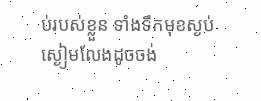ប់របស់ខ្លួន ទាំងទឹកមុខស្ងប់ស្ងៀមលែងដូចចង់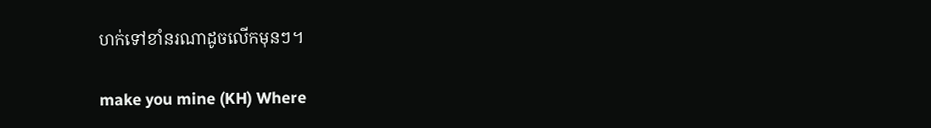ហក់ទៅខាំនរណាដូចលើកមុនៗ។

make you mine (KH) Where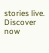stories live. Discover now